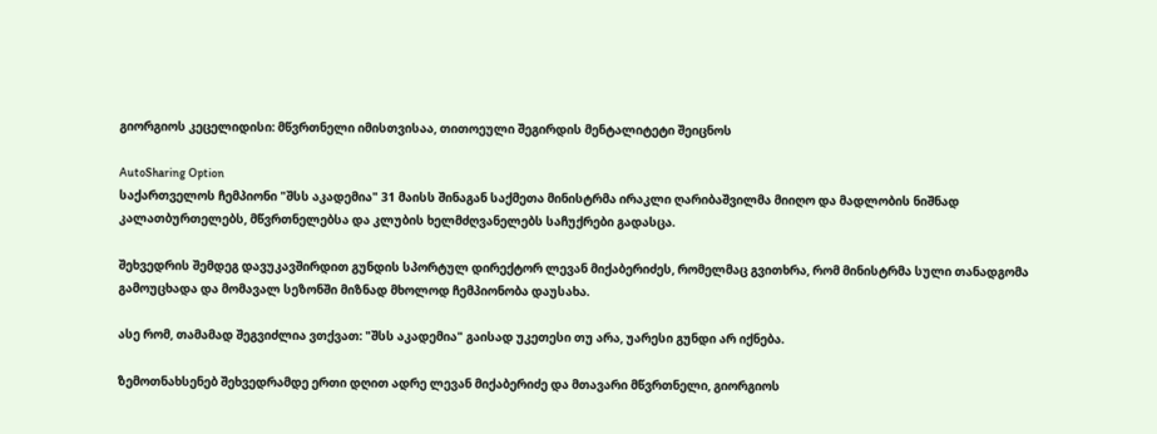გიორგიოს კეცელიდისი: მწვრთნელი იმისთვისაა, თითოეული შეგირდის მენტალიტეტი შეიცნოს

AutoSharing Option
საქართველოს ჩემპიონი "შსს აკადემია" 31 მაისს შინაგან საქმეთა მინისტრმა ირაკლი ღარიბაშვილმა მიიღო და მადლობის ნიშნად კალათბურთელებს, მწვრთნელებსა და კლუბის ხელმძღვანელებს საჩუქრები გადასცა.

შეხვედრის შემდეგ დავუკავშირდით გუნდის სპორტულ დირექტორ ლევან მიქაბერიძეს, რომელმაც გვითხრა, რომ მინისტრმა სული თანადგომა გამოუცხადა და მომავალ სეზონში მიზნად მხოლოდ ჩემპიონობა დაუსახა.

ასე რომ, თამამად შეგვიძლია ვთქვათ: "შსს აკადემია" გაისად უკეთესი თუ არა, უარესი გუნდი არ იქნება.

ზემოთნახსენებ შეხვედრამდე ერთი დღით ადრე ლევან მიქაბერიძე და მთავარი მწვრთნელი, გიორგიოს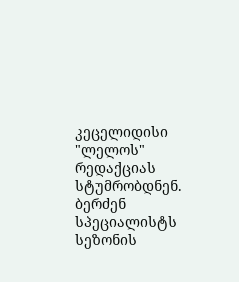კეცელიდისი "ლელოს" რედაქციას სტუმრობდნენ. ბერძენ სპეციალისტს სეზონის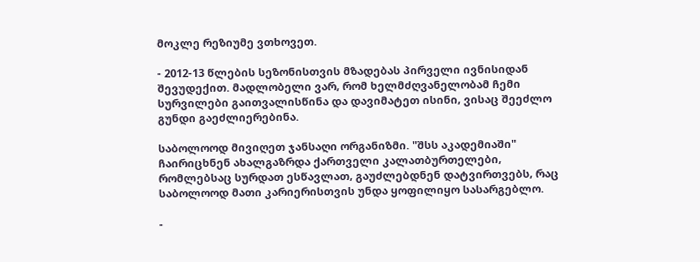მოკლე რეზიუმე ვთხოვეთ.

- 2012-13 წლების სეზონისთვის მზადებას პირველი ივნისიდან შევუდექით. მადლობელი ვარ, რომ ხელმძღვანელობამ ჩემი სურვილები გაითვალისწინა და დავიმატეთ ისინი, ვისაც შეეძლო გუნდი გაეძლიერებინა.

საბოლოოდ მივიღეთ ჯანსაღი ორგანიზმი. "შსს აკადემიაში" ჩაირიცხნენ ახალგაზრდა ქართველი კალათბურთელები, რომლებსაც სურდათ ესწავლათ, გაუძლებდნენ დატვირთვებს, რაც საბოლოოდ მათი კარიერისთვის უნდა ყოფილიყო სასარგებლო.

-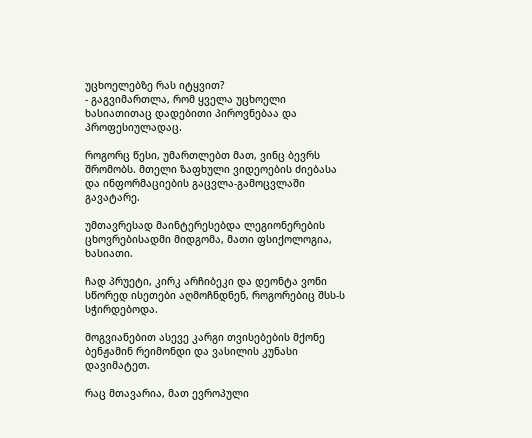უცხოელებზე რას იტყვით?
- გაგვიმართლა, რომ ყველა უცხოელი ხასიათითაც დადებითი პიროვნებაა და პროფესიულადაც.

როგორც წესი, უმართლებთ მათ, ვინც ბევრს შრომობს. მთელი ზაფხული ვიდეოების ძიებასა და ინფორმაციების გაცვლა-გამოცვლაში გავატარე.

უმთავრესად მაინტერესებდა ლეგიონერების ცხოვრებისადმი მიდგომა, მათი ფსიქოლოგია, ხასიათი.

ჩად პრუეტი, კირკ არჩიბეკი და დეონტა ვონი სწორედ ისეთები აღმოჩნდნენ, როგორებიც შსს-ს სჭირდებოდა.

მოგვიანებით ასევე კარგი თვისებების მქონე ბენჟამინ რეიმონდი და ვასილის კუნასი დავიმატეთ.

რაც მთავარია, მათ ევროპული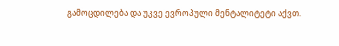გამოცდილება და უკვე ევროპული მენტალიტეტი აქვთ.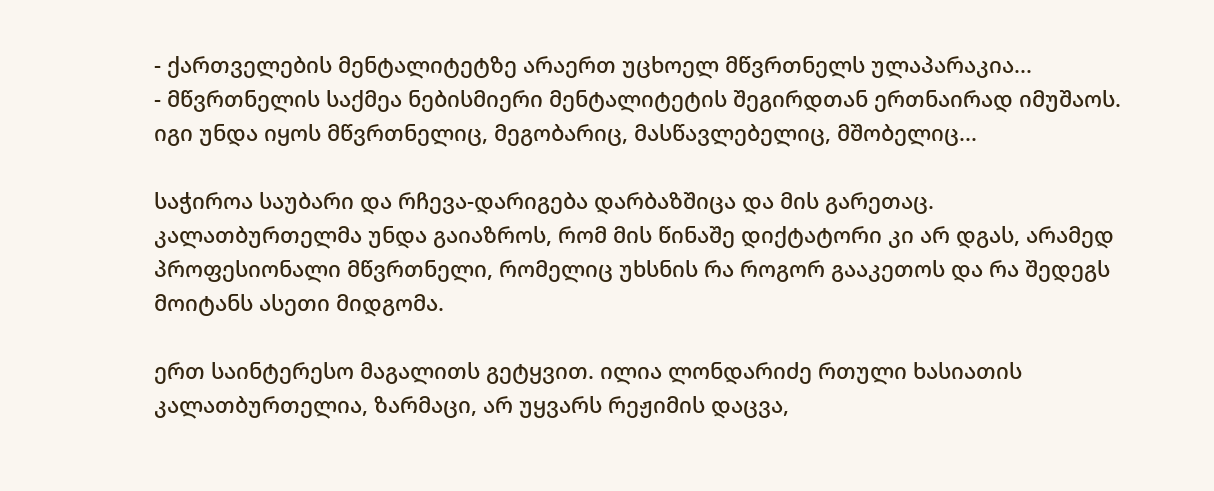- ქართველების მენტალიტეტზე არაერთ უცხოელ მწვრთნელს ულაპარაკია...
- მწვრთნელის საქმეა ნებისმიერი მენტალიტეტის შეგირდთან ერთნაირად იმუშაოს. იგი უნდა იყოს მწვრთნელიც, მეგობარიც, მასწავლებელიც, მშობელიც...

საჭიროა საუბარი და რჩევა-დარიგება დარბაზშიცა და მის გარეთაც. კალათბურთელმა უნდა გაიაზროს, რომ მის წინაშე დიქტატორი კი არ დგას, არამედ პროფესიონალი მწვრთნელი, რომელიც უხსნის რა როგორ გააკეთოს და რა შედეგს მოიტანს ასეთი მიდგომა.

ერთ საინტერესო მაგალითს გეტყვით. ილია ლონდარიძე რთული ხასიათის კალათბურთელია, ზარმაცი, არ უყვარს რეჟიმის დაცვა,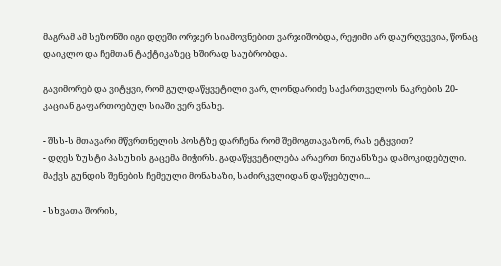მაგრამ ამ სეზონში იგი დღეში ორჯერ სიამოვნებით ვარჯიშობდა, რეჟიმი არ დაურღვევია, წონაც დაიკლო და ჩემთან ტაქტიკაზეც ხშირად საუბრობდა.

გავიმორებ და ვიტყვი, რომ გულდაწყვეტილი ვარ, ლონდარიძე საქართველოს ნაკრების 20-კაციან გაფართოებულ სიაში ვერ ვნახე.

- შსს-ს მთავარი მწვრთნელის პოსტზე დარჩენა რომ შემოგთავაზონ, რას ეტყვით?
- დღეს ზუსტი პასუხის გაცემა მიჭირს. გადაწყვეტილება არაერთ ნიუანსზეა დამოკიდებული. მაქვს გუნდის შენების ჩემეული მონახაზი, საძირკვლიდან დაწყებული...

- სხვათა შორის,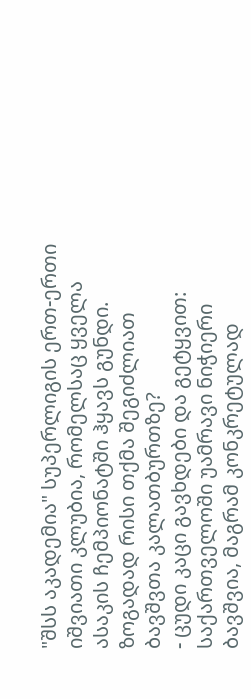"შსს აკადემია" სუპერლიგის ერთ-ერთი იშვიათი კლუბია, რომელსაც ყველა ასაკის ჩემპიონატში ჰყავს გუნდი. ზოგადად რისი თქმა შეგიძლიათ ბავშვთა კალათბურთზე?
- ცუდი კაცი გავხდები და გეტყვით: საქართველოში უამრავი ნიჭიერი ბავშვია, მაგრამ კონკრეტულად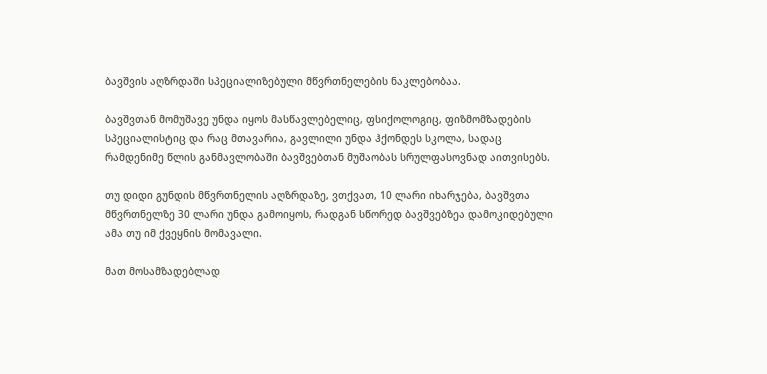ბავშვის აღზრდაში სპეციალიზებული მწვრთნელების ნაკლებობაა.

ბავშვთან მომუშავე უნდა იყოს მასწავლებელიც, ფსიქოლოგიც, ფიზმომზადების სპეციალისტიც და რაც მთავარია, გავლილი უნდა ჰქონდეს სკოლა, სადაც რამდენიმე წლის განმავლობაში ბავშვებთან მუშაობას სრულფასოვნად აითვისებს.

თუ დიდი გუნდის მწვრთნელის აღზრდაზე, ვთქვათ, 10 ლარი იხარჯება, ბავშვთა მწვრთნელზე 30 ლარი უნდა გამოიყოს, რადგან სწორედ ბავშვებზეა დამოკიდებული ამა თუ იმ ქვეყნის მომავალი.

მათ მოსამზადებლად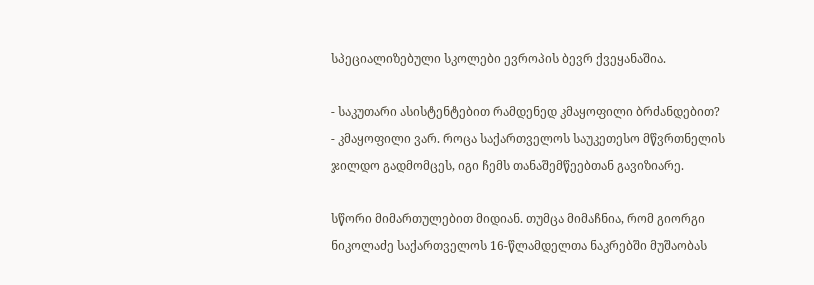სპეციალიზებული სკოლები ევროპის ბევრ ქვეყანაშია.

- საკუთარი ასისტენტებით რამდენედ კმაყოფილი ბრძანდებით?
- კმაყოფილი ვარ. როცა საქართველოს საუკეთესო მწვრთნელის ჯილდო გადმომცეს, იგი ჩემს თანაშემწეებთან გავიზიარე.

სწორი მიმართულებით მიდიან. თუმცა მიმაჩნია, რომ გიორგი ნიკოლაძე საქართველოს 16-წლამდელთა ნაკრებში მუშაობას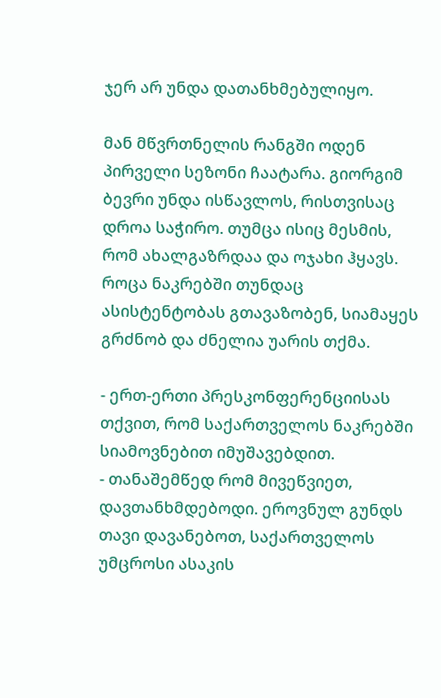ჯერ არ უნდა დათანხმებულიყო.

მან მწვრთნელის რანგში ოდენ პირველი სეზონი ჩაატარა. გიორგიმ ბევრი უნდა ისწავლოს, რისთვისაც დროა საჭირო. თუმცა ისიც მესმის, რომ ახალგაზრდაა და ოჯახი ჰყავს. როცა ნაკრებში თუნდაც ასისტენტობას გთავაზობენ, სიამაყეს გრძნობ და ძნელია უარის თქმა.

- ერთ-ერთი პრესკონფერენციისას თქვით, რომ საქართველოს ნაკრებში სიამოვნებით იმუშავებდით.
- თანაშემწედ რომ მივეწვიეთ, დავთანხმდებოდი. ეროვნულ გუნდს თავი დავანებოთ, საქართველოს უმცროსი ასაკის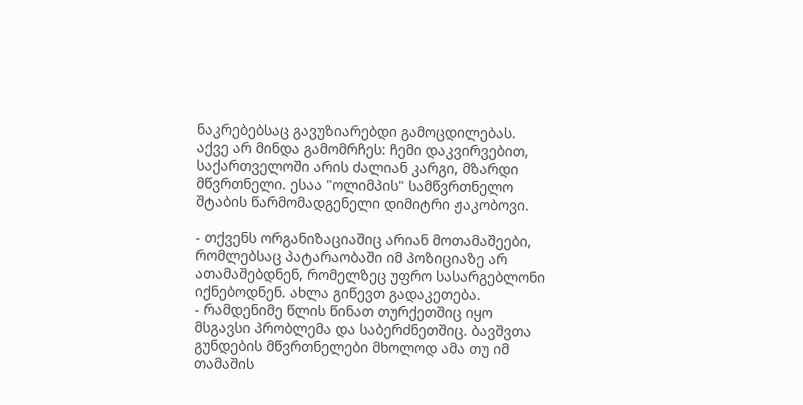ნაკრებებსაც გავუზიარებდი გამოცდილებას. აქვე არ მინდა გამომრჩეს: ჩემი დაკვირვებით, საქართველოში არის ძალიან კარგი, მზარდი მწვრთნელი. ესაა "ოლიმპის" სამწვრთნელო შტაბის წარმომადგენელი დიმიტრი ჟაკობოვი.

- თქვენს ორგანიზაციაშიც არიან მოთამაშეები, რომლებსაც პატარაობაში იმ პოზიციაზე არ ათამაშებდნენ, რომელზეც უფრო სასარგებლონი იქნებოდნენ. ახლა გიწევთ გადაკეთება.
- რამდენიმე წლის წინათ თურქეთშიც იყო მსგავსი პრობლემა და საბერძნეთშიც. ბავშვთა გუნდების მწვრთნელები მხოლოდ ამა თუ იმ თამაშის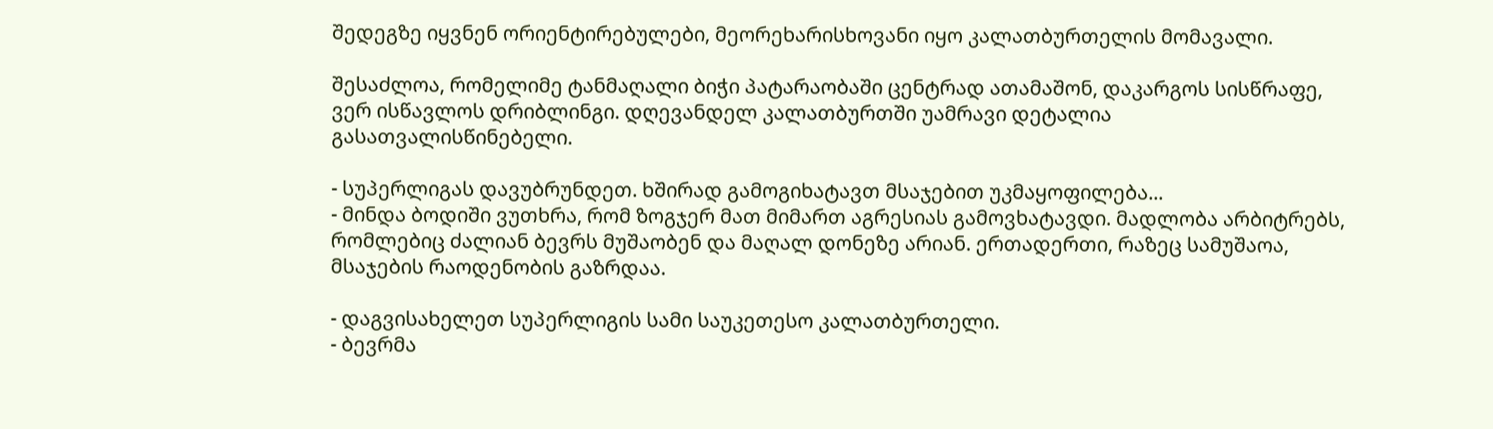შედეგზე იყვნენ ორიენტირებულები, მეორეხარისხოვანი იყო კალათბურთელის მომავალი.

შესაძლოა, რომელიმე ტანმაღალი ბიჭი პატარაობაში ცენტრად ათამაშონ, დაკარგოს სისწრაფე, ვერ ისწავლოს დრიბლინგი. დღევანდელ კალათბურთში უამრავი დეტალია გასათვალისწინებელი.

- სუპერლიგას დავუბრუნდეთ. ხშირად გამოგიხატავთ მსაჯებით უკმაყოფილება...
- მინდა ბოდიში ვუთხრა, რომ ზოგჯერ მათ მიმართ აგრესიას გამოვხატავდი. მადლობა არბიტრებს, რომლებიც ძალიან ბევრს მუშაობენ და მაღალ დონეზე არიან. ერთადერთი, რაზეც სამუშაოა, მსაჯების რაოდენობის გაზრდაა.

- დაგვისახელეთ სუპერლიგის სამი საუკეთესო კალათბურთელი.
- ბევრმა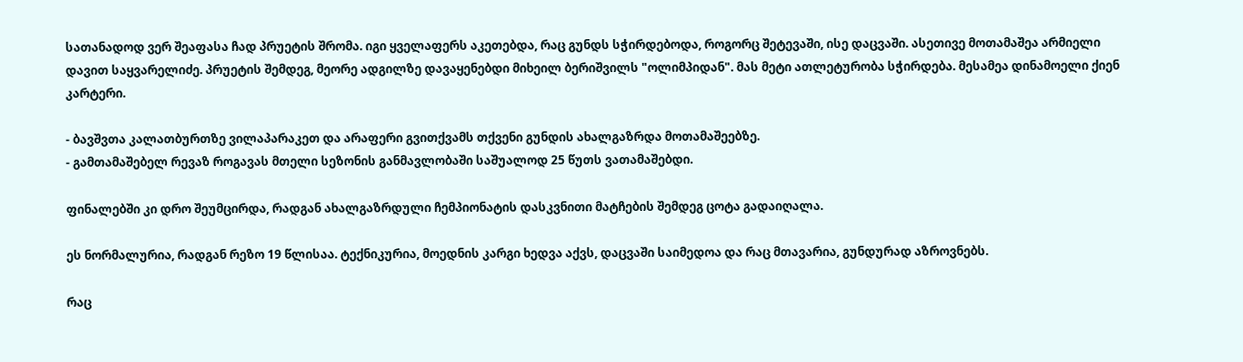სათანადოდ ვერ შეაფასა ჩად პრუეტის შრომა. იგი ყველაფერს აკეთებდა, რაც გუნდს სჭირდებოდა, როგორც შეტევაში, ისე დაცვაში. ასეთივე მოთამაშეა არმიელი დავით საყვარელიძე. პრუეტის შემდეგ, მეორე ადგილზე დავაყენებდი მიხეილ ბერიშვილს "ოლიმპიდან". მას მეტი ათლეტურობა სჭირდება. მესამეა დინამოელი ქიენ კარტერი.

- ბავშვთა კალათბურთზე ვილაპარაკეთ და არაფერი გვითქვამს თქვენი გუნდის ახალგაზრდა მოთამაშეებზე.
- გამთამაშებელ რევაზ როგავას მთელი სეზონის განმავლობაში საშუალოდ 25 წუთს ვათამაშებდი.

ფინალებში კი დრო შეუმცირდა, რადგან ახალგაზრდული ჩემპიონატის დასკვნითი მატჩების შემდეგ ცოტა გადაიღალა.

ეს ნორმალურია, რადგან რეზო 19 წლისაა. ტექნიკურია, მოედნის კარგი ხედვა აქვს, დაცვაში საიმედოა და რაც მთავარია, გუნდურად აზროვნებს.

რაც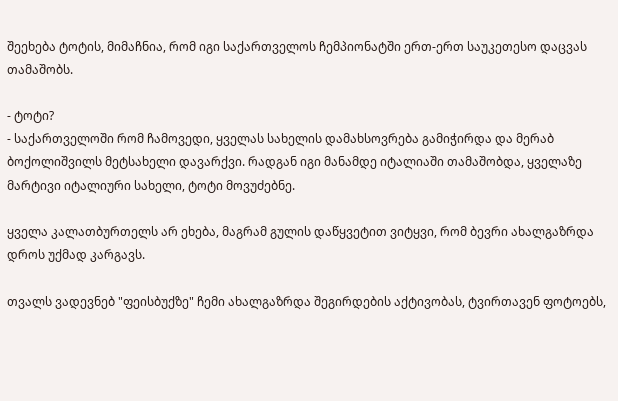შეეხება ტოტის, მიმაჩნია, რომ იგი საქართველოს ჩემპიონატში ერთ-ერთ საუკეთესო დაცვას თამაშობს.

- ტოტი?
- საქართველოში რომ ჩამოვედი, ყველას სახელის დამახსოვრება გამიჭირდა და მერაბ ბოქოლიშვილს მეტსახელი დავარქვი. რადგან იგი მანამდე იტალიაში თამაშობდა, ყველაზე მარტივი იტალიური სახელი, ტოტი მოვუძებნე.

ყველა კალათბურთელს არ ეხება, მაგრამ გულის დაწყვეტით ვიტყვი, რომ ბევრი ახალგაზრდა დროს უქმად კარგავს.

თვალს ვადევნებ "ფეისბუქზე" ჩემი ახალგაზრდა შეგირდების აქტივობას, ტვირთავენ ფოტოებს,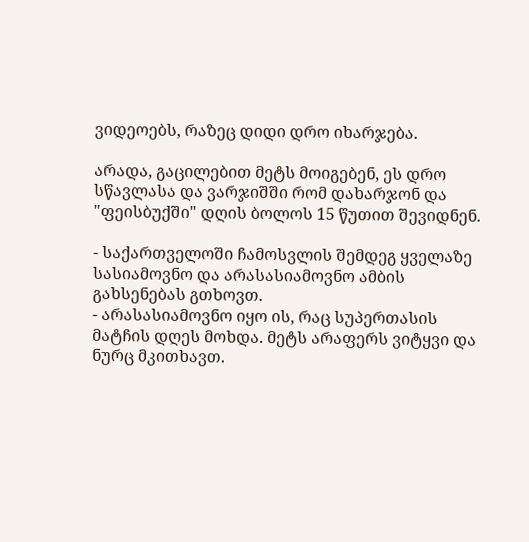ვიდეოებს, რაზეც დიდი დრო იხარჯება.

არადა, გაცილებით მეტს მოიგებენ, ეს დრო სწავლასა და ვარჯიშში რომ დახარჯონ და "ფეისბუქში" დღის ბოლოს 15 წუთით შევიდნენ.

- საქართველოში ჩამოსვლის შემდეგ ყველაზე სასიამოვნო და არასასიამოვნო ამბის გახსენებას გთხოვთ.
- არასასიამოვნო იყო ის, რაც სუპერთასის მატჩის დღეს მოხდა. მეტს არაფერს ვიტყვი და ნურც მკითხავთ.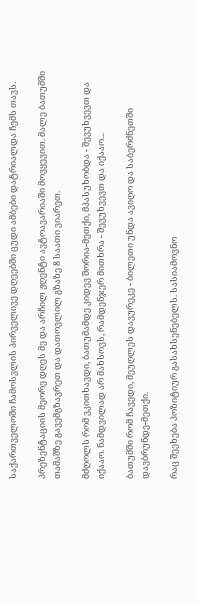საქართველოში ჩამოსვლის პირველივე დღეებში ცუდი ამბები დატრიალდა ჩემს თავს.

პრეზენტაციის მეორე დღეს მე და არჩილ ჟღენტი ავტოავარიაში მოვყევით. მალე ბათუმში თამაშზე გავემგზავრეთ და დათოვლილ გზაზე 8 საათი ვიარეთ.

მძღოლს რომ ვკითხავდი, ბათუმამდე კიდევ შორია-მეთქი, მპასუხობდა - შევუხვევთ და იქააო. ნამდვილად არ მახსოვს, რამდენჯერ მითხრა - შევუხვევთ და იქააო...

ბათუმში რომ ჩავედი, მეუღლეს დავურეკე - ბილეთი უნდა ავიღო და საბერძნეთში დავბრუნდე-მეთქი.

რაც შეეხება პოზიტიურ გასახსენებელს. სასიამოვნო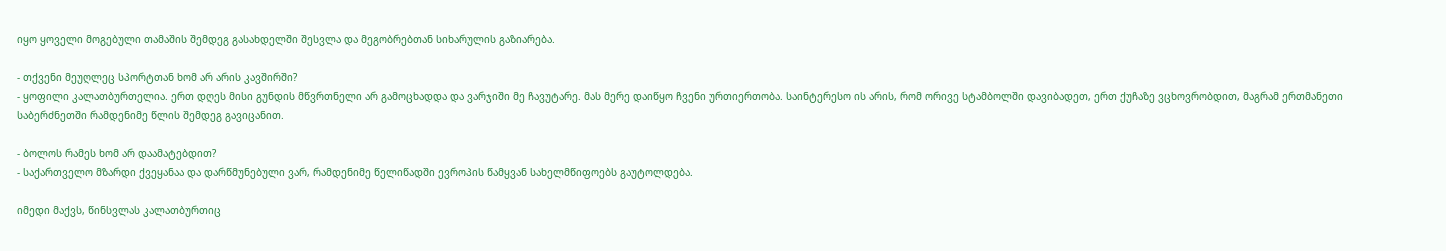იყო ყოველი მოგებული თამაშის შემდეგ გასახდელში შესვლა და მეგობრებთან სიხარულის გაზიარება.

- თქვენი მეუღლეც სპორტთან ხომ არ არის კავშირში?
- ყოფილი კალათბურთელია. ერთ დღეს მისი გუნდის მწვრთნელი არ გამოცხადდა და ვარჯიში მე ჩავუტარე. მას მერე დაიწყო ჩვენი ურთიერთობა. საინტერესო ის არის, რომ ორივე სტამბოლში დავიბადეთ, ერთ ქუჩაზე ვცხოვრობდით, მაგრამ ერთმანეთი საბერძნეთში რამდენიმე წლის შემდეგ გავიცანით.

- ბოლოს რამეს ხომ არ დაამატებდით?
- საქართველო მზარდი ქვეყანაა და დარწმუნებული ვარ, რამდენიმე წელიწადში ევროპის წამყვან სახელმწიფოებს გაუტოლდება.

იმედი მაქვს, წინსვლას კალათბურთიც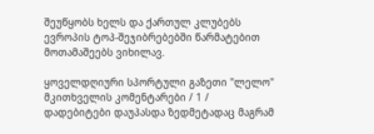შეუწყობს ხელს და ქართულ კლუბებს ევროპის ტოპ-შეჯიბრებებში წარმატებით მოთამაშეებს ვიხილავ.

ყოველდღიური სპორტული გაზეთი "ლელო"
მკითხველის კომენტარები / 1 /
დადებიტები დაუპასდა ზედმეტადაც მაგრამ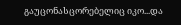გაუცონასცორებელიც იკო...და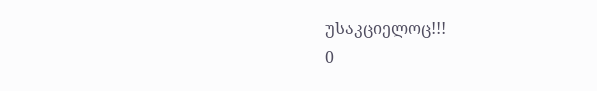უსაკციელოც!!!
0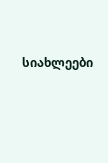სიახლეები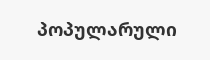პოპულარული